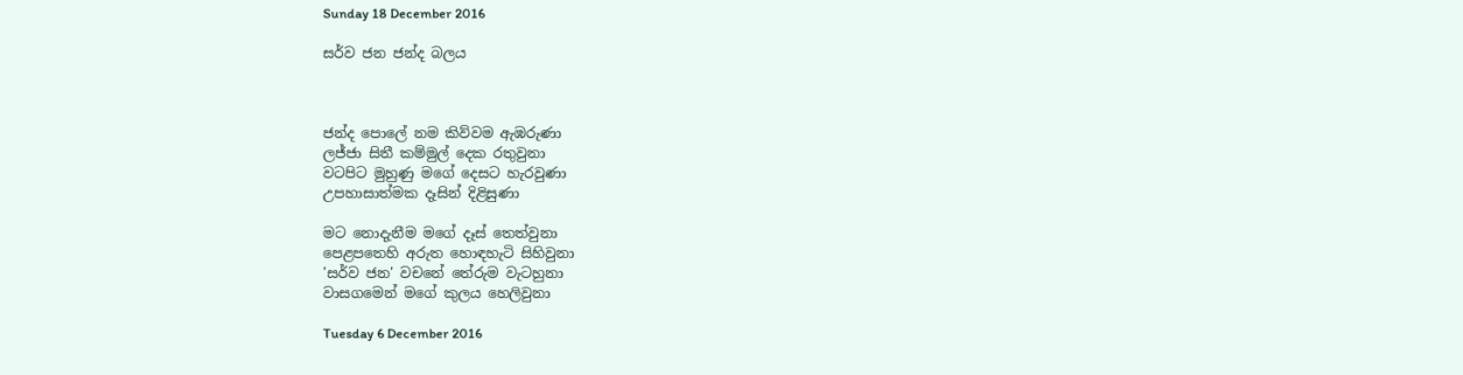Sunday 18 December 2016

සර්ව ජන ජන්ද බලය



ජන්ද පොලේ නම කිව්වම ඇඹරුණා
ලජ්ජා සිතී කම්මුල් දෙක රතුවුනා
වටපිට මුහුණු මගේ දෙසට හැරවුණා
උපහාසාත්මක දෑසින් දිළිසුණා

මට නොදැනීම මගේ දෑස් තෙත්වුනා
පෙළපතෙහි අරුත හොඳහැටි සිහිවුනා
'සර්ව ජන' වචනේ තේරුම වැටහුනා
වාසගමෙන් මගේ කුලය හෙලිවුනා

Tuesday 6 December 2016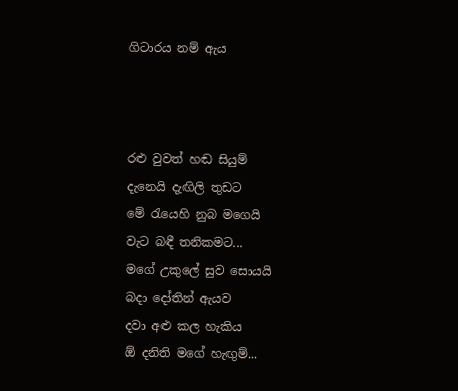ගිටාරය නම් ඇය



රළු වුවත් හඬ සියුම්
දැනෙයි දැඟිලි තුඩට
මේ රැයෙහි නුබ මගෙයි
වැට බඳී තනිකමට...
මගේ උකුලේ සුව සොයයි
බදා දෝතින් ඇයව
දවා අළු කල හැකිය
ඕ දනිති මගේ හැඟුම්...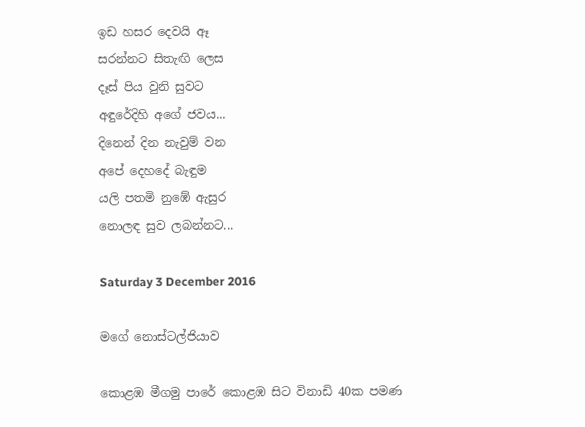ඉඩ හසර දෙවයි ඈ
සරන්නට සිතැඟි ලෙස
දෑස් පිය වුනි සුවට
අඳුරේදිහි අගේ ජවය...
දිනෙන් දින නැවුම් වන
අපේ දෙහදේ බැඳුම
යලි පතමි නුඹේ ඇසුර
නොලඳ සුව ලබන්නට...

Saturday 3 December 2016

මගේ නොස්ටල්ජියාව

කොළඹ මීගමු පාරේ කොළඹ සිට විනාඩි 40ක පමණ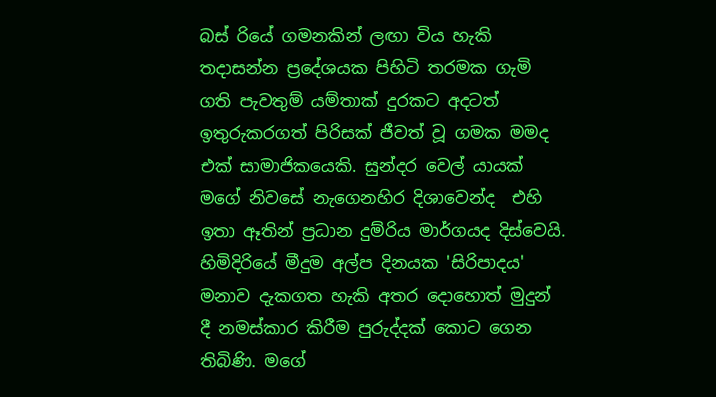බස් රියේ ගමනකින් ලඟා විය හැකි තදාසන්න ප්‍රදේශයක පිහිටි තරමක ගැමි ගති පැවතුම් යම්තාක් දුරකට අදටත් ඉතුරුකරගත් පිරිසක් ජීවත් වූ ගමක මමද එක් සාමාජිකයෙකි. සුන්දර වෙල් යායක් මගේ නිවසේ නැගෙනහිර දිශාවෙන්ද  එහි ඉතා ඈතින් ප්‍රධාන දුම්රිය මාර්ගයද දිස්වෙයි. හිමිදිරියේ මීදුම අල්ප දිනයක 'සිරිපාදය' මනාව දැකගත හැකි අතර දොහොත් මුදුන් දී නමස්කාර කිරීම පුරුද්දක් කොට ගෙන තිබිණි. මගේ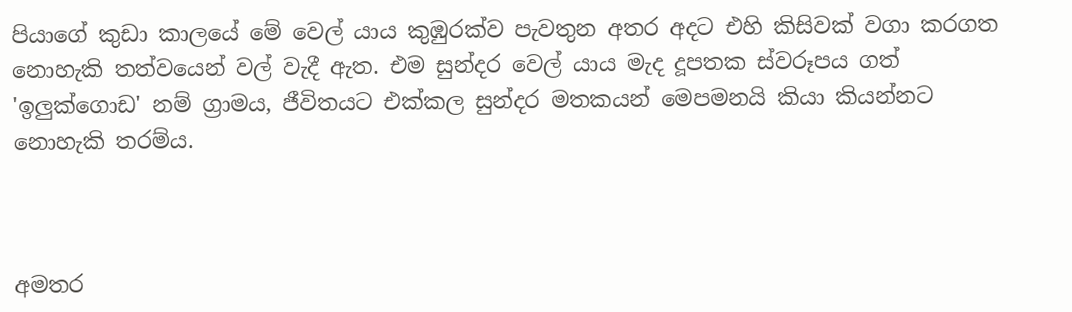පියාගේ කුඩා කාලයේ මේ වෙල් යාය කුඹුරක්ව පැවතුන අතර අදට එහි කිසිවක් වගා කරගත නොහැකි තත්වයෙන් වල් වැදී ඇත. එම සුන්දර වෙල් යාය මැද දූපතක ස්වරූපය ගත් 'ඉලුක්ගොඩ' නම් ග්‍රාමය, ජීවිතයට එක්කල සුන්දර මතකයන් මෙපමනයි කියා කියන්නට නොහැකි තරම්ය.



අමතර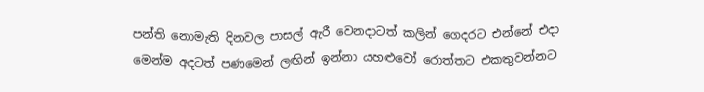පන්ති නොමැති දිනවල පාසල් ඇරී වෙනදාටත් කලින් ගෙදරට එන්නේ එදා මෙන්ම අදටත් පණමෙන් ලඟින් ඉන්නා යහළුවෝ රොත්තට එකතුවන්නට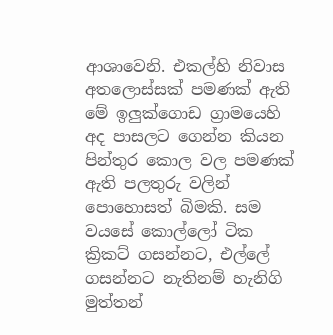ආශාවෙනි. එකල්හි නිවාස අතලොස්සක් පමණක් ඇති මේ ඉලුක්ගොඩ ග්‍රාමයෙහි අද පාසලට ගෙන්න කියන පින්තුර කොල වල පමණක් ඇති පලතුරු වලින් පොහොසත් බිමකි. සම වයසේ කොල්ලෝ ටික ක්‍රිකට් ගසන්නට, එල්ලේ ගසන්නට නැතිනම් හැනිගි මුත්තන්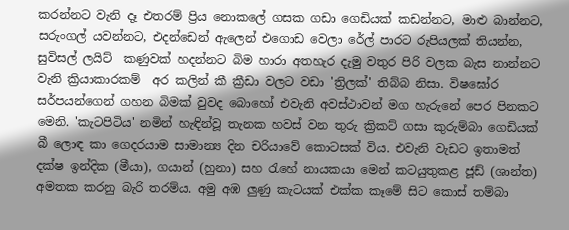කරන්නට වැනි දෑ එතරම් ප්‍රිය නොකලේ ගසක ගඩා ගෙඩියක් කඩන්නට, මාළු බාන්නට, සරුංගල් යවන්නට, එදන්ඩෙන් ඇලෙන් එගොඩ වෙලා රේල් පාරට රුපියලක් තියන්න, සුවිසල් ලයිට්  කණුවක් හදන්නට බිම හාරා අතහැර දැමු වතුර පිරි වලක බැස නාන්නට වැනි ක්‍රියාකාරකම්  අර කලින් කී ක්‍රීඩා වලට වඩා 'ත්‍රිලක්' තිබ්බ නිසා. විෂඝෝර සර්පයන්ගෙන් ගහන බිමක් වුවද බොහෝ එවැනි අවස්ථාවන් මග හැරුනේ පෙර පිනකට මෙනි. 'කැටපිටිය' නමින් හැඳින්වූ තැනක හවස් වන තුරු ක්‍රිකට් ගසා කුරුම්බා ගෙඩියක් බී ලොඳ කා ගෙදරයාම සාමාන්‍ය දින චරියාවේ කොටසක් විය. එවැනි වැඩට ඉතාමත් දක්ෂ ඉන්දික (මීයා), ගයාන් (හුනා) සහ රැහේ නායකයා මෙන් කටයුතුකළ ජූඩ් (ශාන්ත) අමතක කරනු බැරි තරම්ය. අමු අඹ ලුණු කැටයක් එක්ක කෑමේ සිට කොස් තම්බා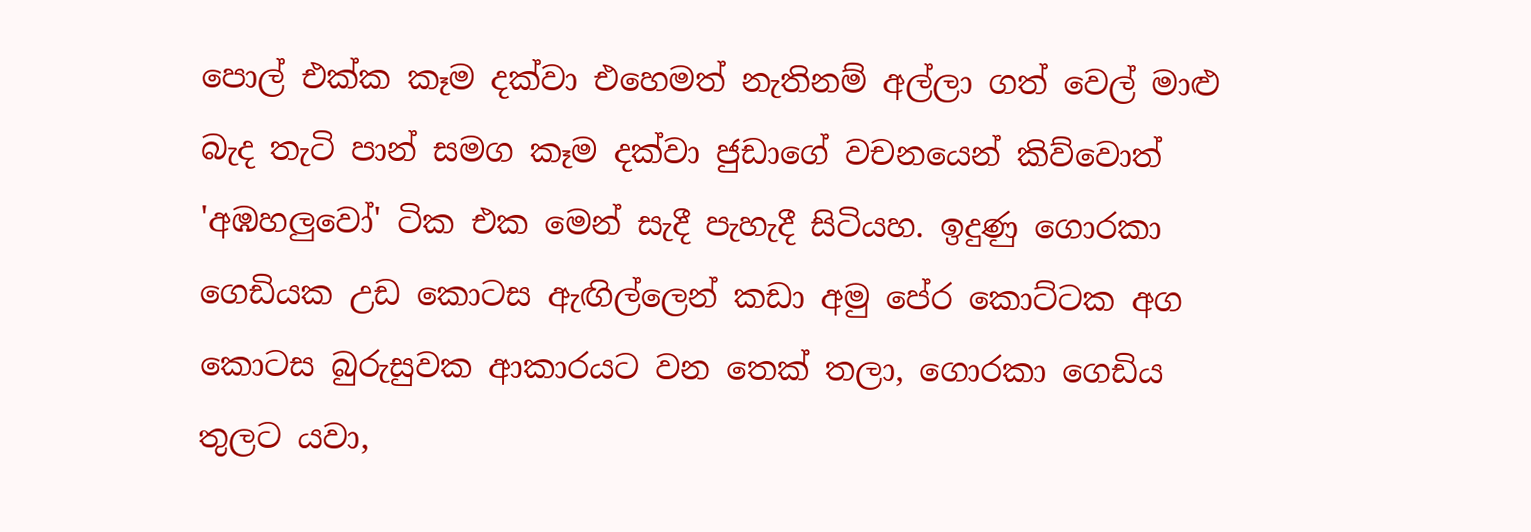පොල් එක්ක කෑම දක්වා එහෙමත් නැතිනම් අල්ලා ගත් වෙල් මාළු බැද තැටි පාන් සමග කෑම දක්වා ජුඩාගේ වචනයෙන් කිව්වොත් 'අඹහලුවෝ' ටික එක මෙන් සැදී පැහැදී සිටියහ. ඉදුණු ගොරකා ගෙඩියක උඩ කොටස ඇඟිල්ලෙන් කඩා අමු පේර කොට්ටක අග කොටස බුරුසුවක ආකාරයට වන තෙක් තලා, ගොරකා ගෙඩිය තුලට යවා,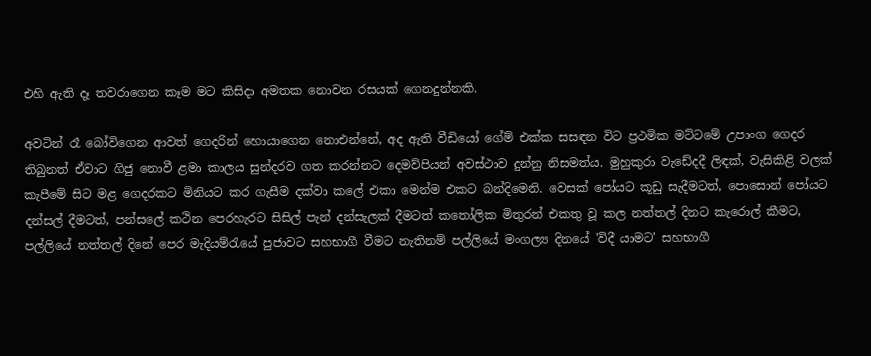එහි ඇති දෑ තවරාගෙන කෑම මට කිසිදා අමතක නොවන රසයක් ගෙනදුන්නකි.

අවටින් රෑ බෝවිගෙන ආවත් ගෙදරින් හොයාගෙන නොඑන්නේ, අද ඇති වීඩියෝ ගේම් එක්ක සසඳන විට ප්‍රථමික මට්ටමේ උපාංග ගෙදර තිබුනත් ඒවාට ගිජු නොවී ළමා කාලය සුන්දරව ගත කරන්නට දෙමව්පියන් අවස්ථාව දුන්නු නිසමත්ය. මුහුකුරා වැඩේදදී ලිඳක්, වැසිකිළි වලක් කැපීමේ සිට මළ ගෙදරකට මිනියට කර ගැසීම දක්වා කලේ එකා මෙන්ම එකට බන්දිමෙනි. වෙසක් පෝයට කූඩු සැදීමටත්, පොසොන් පෝයට දන්සල් දීමටත්, පන්සලේ කථින පෙරහැරට සිසිල් පැන් දන්සැලක් දීමටත් කතෝලික මිතුරන් එකතු වූ කල නත්තල් දිනට කැරොල් කීමට, පල්ලියේ නත්තල් දිනේ පෙර මැදියම්රැයේ පුජාවට සහභාගී වීමට නැතිනම් පල්ලියේ මංගල්‍ය දිනයේ 'විදී යාමට' සහභාගී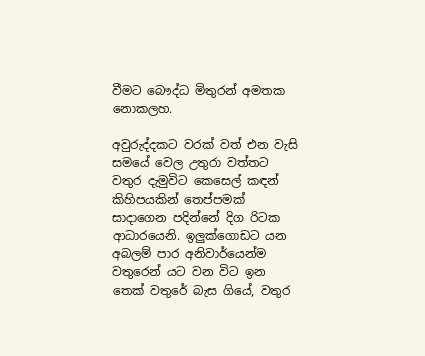වීමට බෞද්ධ මිතුරන් අමතක නොකලහ.

අවුරුද්දකට වරක් වත් එන වැසි සමයේ වෙල උතුරා වත්තට වතුර දැමුවිට කෙසෙල් කඳන් කිහිපයකින් තෙප්පමක් සාදාගෙන පදින්නේ දිග රිටක ආධාරයෙනි. ඉලුක්ගොඩට යන අබලම් පාර අනිවාර්යෙන්ම වතුරෙන් යට වන විට ඉන තෙක් වතුරේ බැස ගියේ, වතුර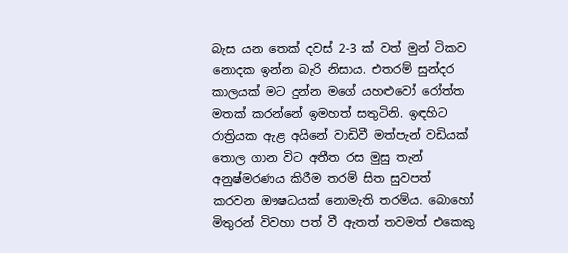බැස යන තෙක් දවස් 2-3 ක් වත් මුන් ටිකව නොදක ඉන්න බැරි නිසාය. එතරම් සුන්දර කාලයක් මට දුන්න මගේ යහළුවෝ රෝත්ත මතක් කරන්නේ ඉමහත් සතුටිනි. ඉඳහිට රාත්‍රියක ඇළ අයිනේ වාඩිවී මත්පැන් වඩියක් තොල ගාන විට අතීත රස මුසු තැන් අනුෂ්මරණය කිරීම තරම් සිත සුවපත් කරවන ඖෂධයක් නොමැති තරම්ය. බොහෝ මිතුරන් විවහා පත් වී ඇතත් තවමත් එකෙකු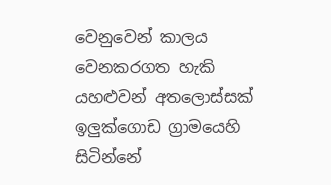වෙනුවෙන් කාලය වෙනකරගත හැකි යහළුවන් අතලොස්සක් ඉලුක්ගොඩ ග්‍රාමයෙහි සිටින්නේ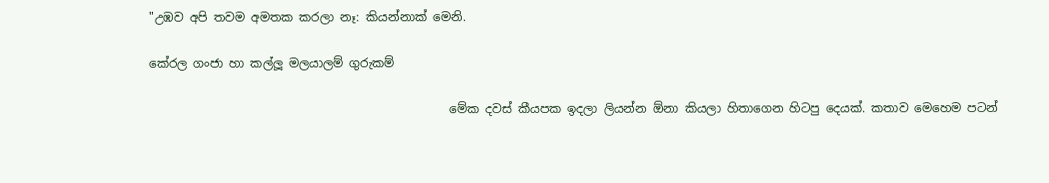"උඹව අපි තවම අමතක කරලා නෑ: කියන්නාක් මෙනි.

කේරල ගංජා හා කල්ලූ මලයාලම් ගුරුකම්

                                                  මේක දවස් කීයපක ඉදලා ලියන්න ඕනා කියලා හිතාගෙන හිටපු දෙයක්. කතාව මෙහෙම පටන්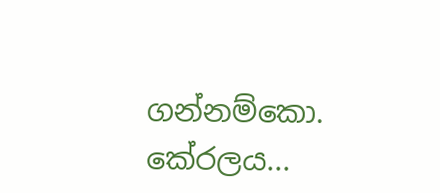ගන්නම්කො. කේරලය...